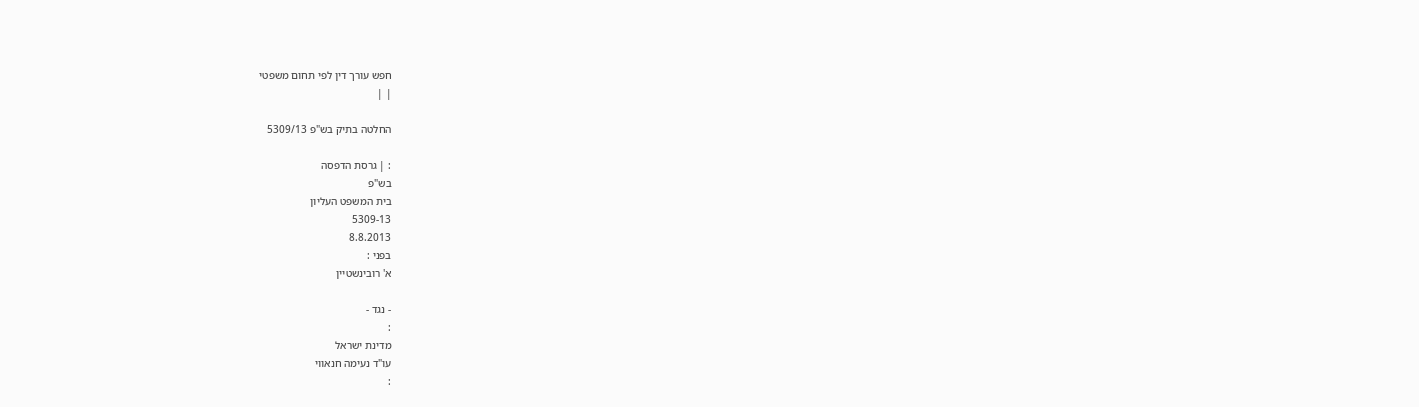חפש עורך דין לפי תחום משפטי
| |

החלטה בתיק בש"פ 5309/13

: | גרסת הדפסה
בש"פ
בית המשפט העליון
5309-13
8.8.2013
בפני :
א' רובינשטיין

- נגד -
:
מדינת ישראל
עו"ד נעימה חנאווי
: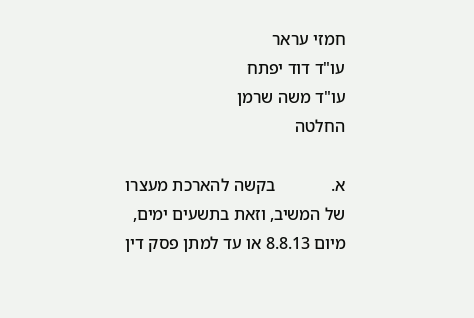חמזי עראר
עו"ד דוד יפתח
עו"ד משה שרמן
החלטה

א.             בקשה להארכת מעצרו של המשיב, וזאת בתשעים ימים, מיום 8.8.13 או עד למתן פסק דין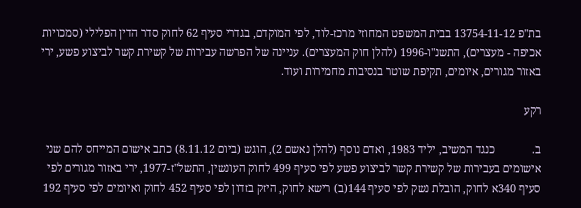בת"פ 13754-11-12 בבית המשפט המחוזי מרכז-לוד, לפי המוקדם, בגדרי סעיף 62 לחוק סדר הדין הפלילי (סמכויות אכיפה - מעצרים), התשנ"ו-1996 (להלן חוק המעצרים). עניינה של הפרשה עבירות של קשירת קשר לביצוע פשע, ירי באזור מגורים, איומים, תקיפת שוטר בנסיבות מחמירות ועוד.

רקע

ב.             כנגד המשיב, יליד 1983, ואדם נוסף (להלן נאשם 2), הוגש (ביום 8.11.12) כתב אישום המייחס להם שני אישומים בעבירות של קשירת קשר לביצוע פשע לפי סעיף 499 לחוק העונשין, התשל"ז-1977, ירי באזור מגורים לפי סעיף 340א לחוק, הובלת נשק לפי סעיף 144(ב) רישא לחוק, היזק בזדון לפי סעיף 452 לחוק ואיומים לפי סעיף 192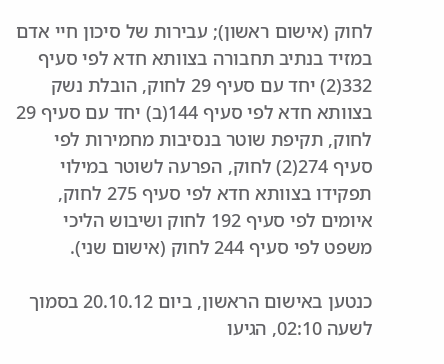לחוק (אישום ראשון); עבירות של סיכון חיי אדם במזיד בנתיב תחבורה בצוותא חדא לפי סעיף 332(2) יחד עם סעיף 29 לחוק, הובלת נשק בצוותא חדא לפי סעיף 144(ב) יחד עם סעיף 29 לחוק, תקיפת שוטר בנסיבות מחמירות לפי סעיף 274(2) לחוק, הפרעה לשוטר במילוי תפקידו בצוותא חדא לפי סעיף 275 לחוק, איומים לפי סעיף 192 לחוק ושיבוש הליכי משפט לפי סעיף 244 לחוק (אישום שני).

כנטען באישום הראשון, ביום 20.10.12 בסמוך לשעה 02:10, הגיעו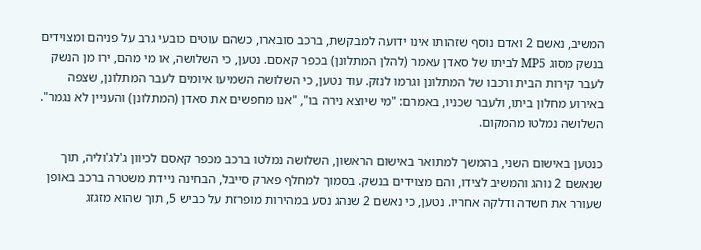המשיב, נאשם 2 ואדם נוסף שזהותו אינו ידועה למבקשת, ברכב סובארו, כשהם עוטים כובעי גרב על פניהם ומצוידים בנשק מסוג MP5 לביתו של סאדן עאמר (להלן המתלונן) בכפר קאסם. נטען, כי השלושה, או מי מהם, ירו מן הנשק לעבר קירות הבית ורכבו של המתלונן וגרמו לנזק. עוד נטען, כי השלושה השמיעו איומים לעבר המתלונן, שצפה באירוע מחלון ביתו, ולעבר שכניו, באמרם: "מי שיוצא נירה בו", "אנו מחפשים את סאדן (המתלונן) והעניין לא נגמר". השלושה נמלטו מהמקום.

כנטען באישום השני, בהמשך למתואר באישום הראשון, השלושה נמלטו ברכב מכפר קאסם לכיוון ג'לג'וליה, תוך שנאשם 2 נוהג והמשיב לצידו, והם מצוידים בנשק. בסמוך למחלף פארק סייבל, הבחינה ניידת משטרה ברכב באופן שעורר את חשדה ודלקה אחריו. נטען, כי נאשם 2 שנהג נסע במהירות מופרזת על כביש 5, תוך שהוא מזגזג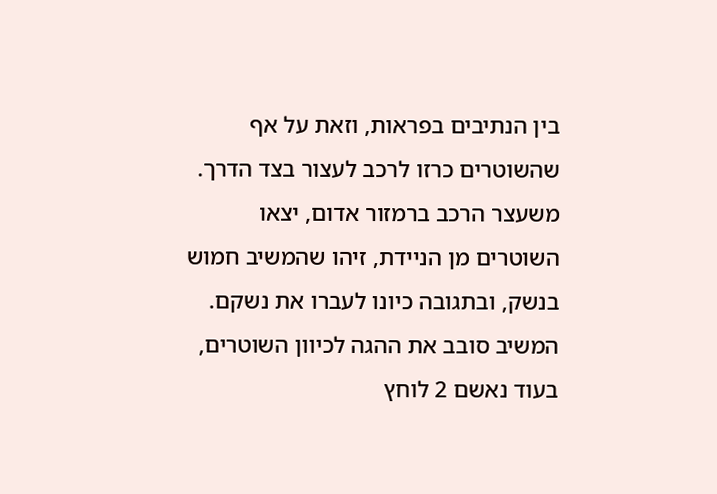בין הנתיבים בפראות, וזאת על אף שהשוטרים כרזו לרכב לעצור בצד הדרך. משעצר הרכב ברמזור אדום, יצאו השוטרים מן הניידת, זיהו שהמשיב חמוש בנשק, ובתגובה כיונו לעברו את נשקם. המשיב סובב את ההגה לכיוון השוטרים, בעוד נאשם 2 לוחץ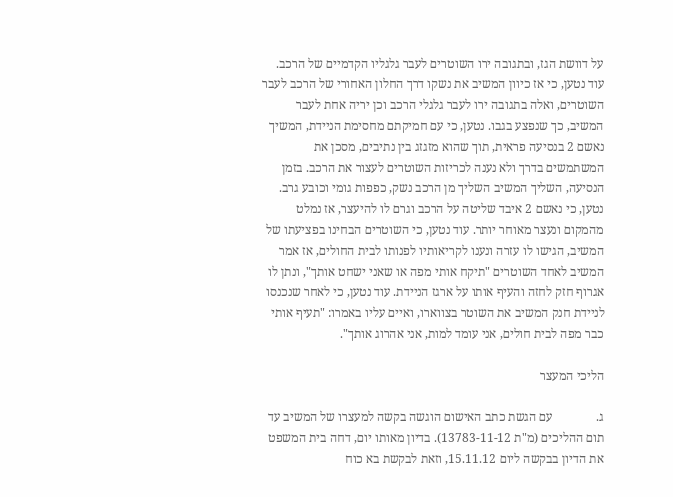על דוושת הגז, ובתגובה ירו השוטרים לעבר גלגליו הקדמיים של הרכב. עוד נטען, כי אז כיוון המשיב את נשקו דרך החלון האחורי של הרכב לעבר השוטרים, ואלה בתגובה ירו לעבר גלגלי הרכב וכן יריה אחת לעבר המשיב, כך שנפצע בגבו. נטען, כי עם חמיקתם מחסימת הניידת, המשיך נאשם 2 בנסיעה פראית, תוך שהוא מזגזג בין נתיבים, מסכן את המשתמשים בדרך ולא נענה לכריזות השוטרים לעצור את הרכב. בזמן הנסיעה, השליך המשיב השליך מן הרכב נשק, כפפות גומי וכובע גרב. נטען, כי נאשם 2 איבד שליטה על הרכב וגרם לו להיעצר, אז נמלט מהמקום ונעצר מאוחר יותר. עוד נטען, כי השוטרים הבחינו בפציעתו של המשיב, הגישו לו עזרה ונענו לקריאותיו לפנותו לבית החולים, אז אמר המשיב לאחד השוטרים "תיקח אותי מפה או שאני ישחט אותך", ונתן לו אגרוף חזק לחזה והעיף אותו על ארגז הניידת. עוד נטען, כי לאחר שנכנסו לניידת חנק המשיב את השוטר בצווארו, ואיים עליו באמרו: "תעיף אותי כבר מפה לבית חולים, אני עומד למות, אני אהרוג אותך".

הליכי המעצר

ג.              עם הגשת כתב האישום הוגשה בקשה למעצרו של המשיב עד תום ההליכים (מ"ת 13783-11-12). בדיון מאותו יום, דחה בית המשפט את הדיון בבקשה ליום 15.11.12, וזאת לבקשת בא כוח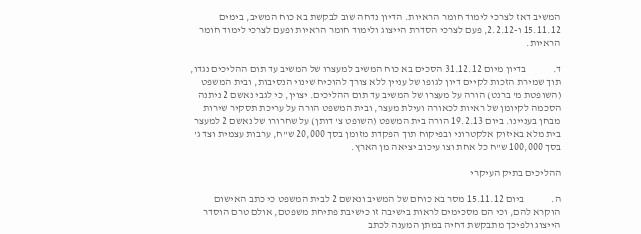המשיב דאז לצרכי לימוד חומר הראיות. הדיון נדחה שוב לבקשת בא כוח המשיב, בימים 15.11.12 ו-2.2.12, פעם לצרכי הסדרת הייצוג ולימוד חומר הראיות ופעם לצרכי לימוד חומר הראיות.

ד.             בדיון מיום 31.12.12 הסכים בא כוח המשיב למעצרו של המשיב עד תום ההליכים נגדו, תוך שמירת הזכות לקיים דיון לגופו של עניין ללא צורך להוכיח שינוי הנסיבות, ובית המשפט (השופטת מ' ברנט) הורה על מעצרו של המשיב עד תום ההליכים. יצוין, כי לגבי נאשם 2 ניתנה הסכמה לקיומן של ראיות לכאורה ועילת מעצר, ובית המשפט הורה על עריכת תסקיר שירות מבחן בעניינו. ביום 19.2.13 הורה בית המשפט (השופט צ' דותן) על שחרורו של נאשם 2 למעצר בית מלא באיזוק אלקטרוני ובפיקוח תוך הפקדת מזומן בסך 20,000 ש"ח, ערבות עצמית וצד ג' בסך 100,000 ש"ח כל אחת וצו עיכוב יציאה מן הארץ.

ההליכים בתיק העיקרי

ה.             ביום 15.11.12 מסר בא כוחם של המשיב ונאשם 2 לבית המשפט כי כתב האישום הוקרא להם, וכי הם מסכימים לראות בישיבה זו כישיבת פתיחת משפטם, אולם טרם הוסדר הייצוג ולפיכך מתבקשת דחיה במתן המענה לכתב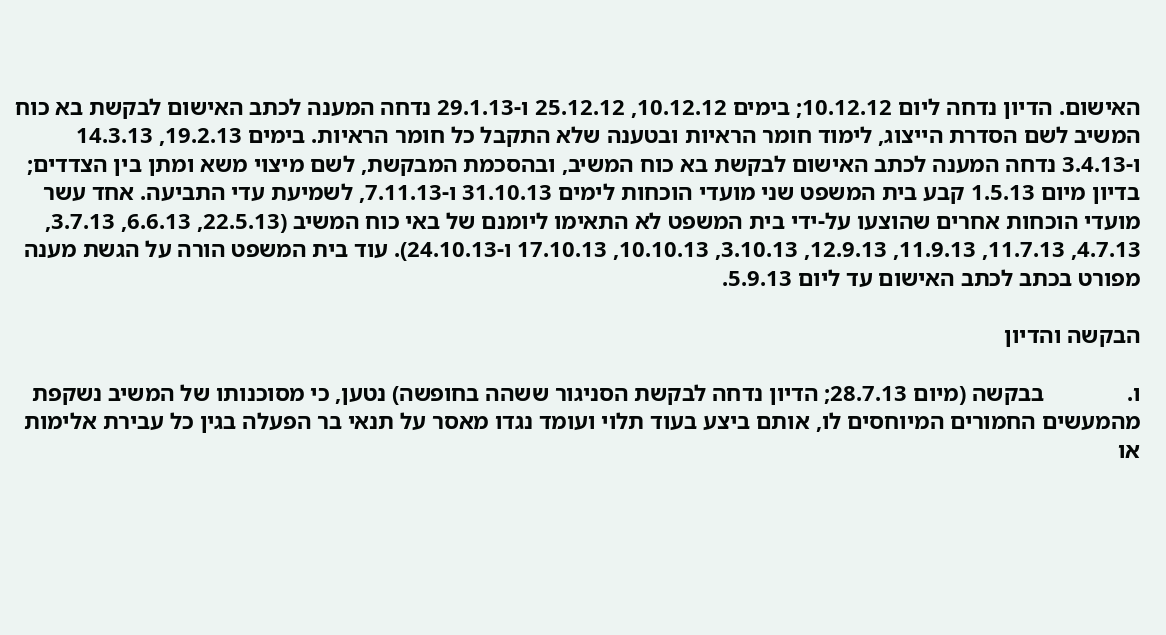האישום. הדיון נדחה ליום 10.12.12; בימים 10.12.12, 25.12.12 ו-29.1.13 נדחה המענה לכתב האישום לבקשת בא כוח המשיב לשם הסדרת הייצוג, לימוד חומר הראיות ובטענה שלא התקבל כל חומר הראיות. בימים 19.2.13, 14.3.13 ו-3.4.13 נדחה המענה לכתב האישום לבקשת בא כוח המשיב, ובהסכמת המבקשת, לשם מיצוי משא ומתן בין הצדדים; בדיון מיום 1.5.13 קבע בית המשפט שני מועדי הוכחות לימים 31.10.13 ו-7.11.13, לשמיעת עדי התביעה. אחד עשר מועדי הוכחות אחרים שהוצעו על-ידי בית המשפט לא התאימו ליומנם של באי כוח המשיב (22.5.13, 6.6.13, 3.7.13, 4.7.13, 11.7.13, 11.9.13, 12.9.13, 3.10.13, 10.10.13, 17.10.13 ו-24.10.13). עוד בית המשפט הורה על הגשת מענה מפורט בכתב לכתב האישום עד ליום 5.9.13.

הבקשה והדיון

ו.              בבקשה (מיום 28.7.13; הדיון נדחה לבקשת הסניגור ששהה בחופשה) נטען, כי מסוכנותו של המשיב נשקפת מהמעשים החמורים המיוחסים לו, אותם ביצע בעוד תלוי ועומד נגדו מאסר על תנאי בר הפעלה בגין כל עבירת אלימות או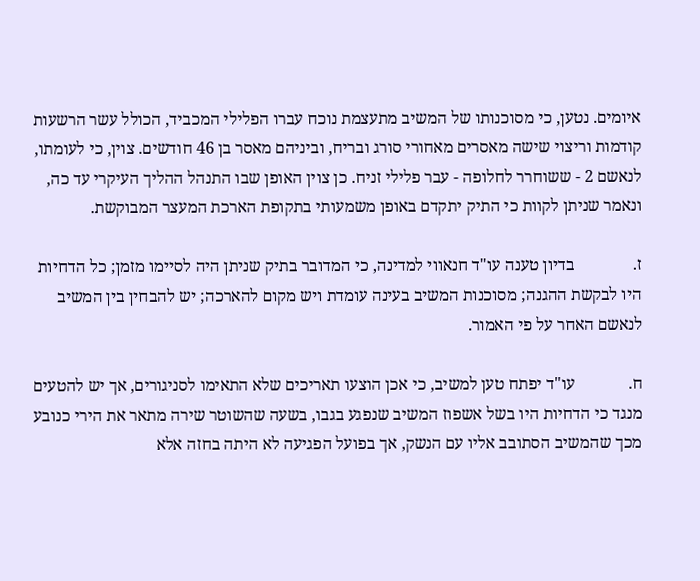איומים. נטען, כי מסוכנותו של המשיב מתעצמת נוכח עברו הפלילי המכביד, הכולל עשר הרשעות קודמות וריצוי שישה מאסרים מאחורי סורג ובריח, וביניהם מאסר בן 46 חודשים. צוין, כי לעומתו, לנאשם 2 - ששוחרר לחלופה - עבר פלילי זניח. כן צוין האופן שבו התנהל ההליך העיקרי עד כה, ונאמר שניתן לקוות כי התיק יתקדם באופן משמעותי בתקופת הארכת המעצר המבוקשת.

ז.              בדיון טענה עו"ד חנאווי למדינה, כי המדובר בתיק שניתן היה לסיימו מזמן; כל הדחיות היו לבקשת ההגנה; מסוכנות המשיב בעינה עומדת ויש מקום להארכה; יש להבחין בין המשיב לנאשם האחר על פי האמור.

ח.             עו"ד יפתח טען למשיב, כי אכן הוצעו תאריכים שלא התאימו לסניגורים, אך יש להטעים מנגד כי הדחיות היו בשל אשפוז המשיב שנפגע בגבו, בשעה שהשוטר שירה מתאר את הירי כנובע מכך שהמשיב הסתובב אליו עם הנשק, אך בפועל הפגיעה לא היתה בחזה אלא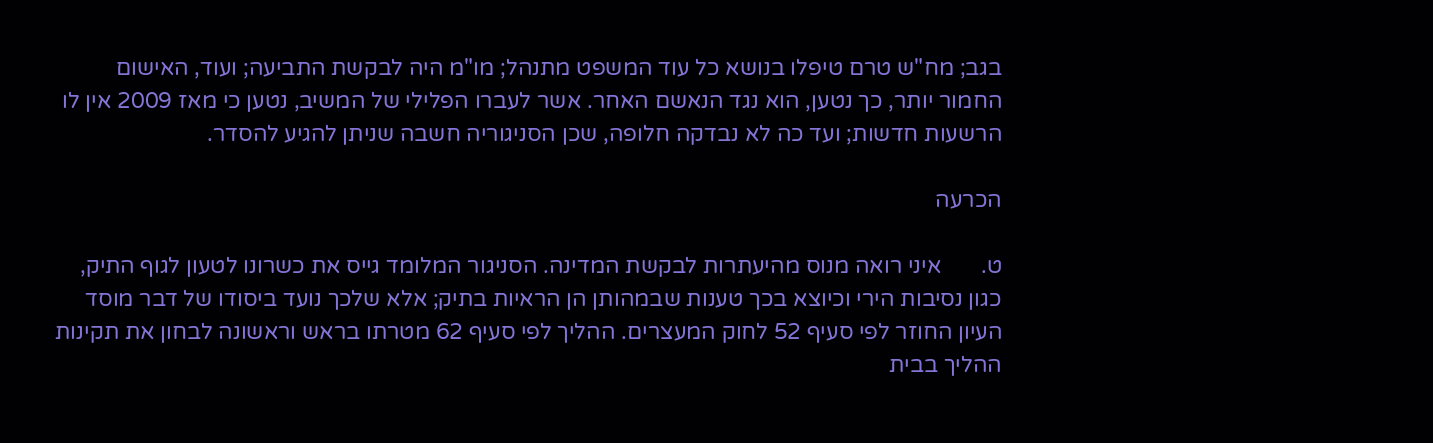בגב; מח"ש טרם טיפלו בנושא כל עוד המשפט מתנהל; מו"מ היה לבקשת התביעה; ועוד, האישום החמור יותר, כך נטען, הוא נגד הנאשם האחר. אשר לעברו הפלילי של המשיב, נטען כי מאז 2009 אין לו הרשעות חדשות; ועד כה לא נבדקה חלופה, שכן הסניגוריה חשבה שניתן להגיע להסדר.

הכרעה

ט.       איני רואה מנוס מהיעתרות לבקשת המדינה. הסניגור המלומד גייס את כשרונו לטעון לגוף התיק, כגון נסיבות הירי וכיוצא בכך טענות שבמהותן הן הראיות בתיק; אלא שלכך נועד ביסודו של דבר מוסד העיון החוזר לפי סעיף 52 לחוק המעצרים. ההליך לפי סעיף 62 מטרתו בראש וראשונה לבחון את תקינות ההליך בבית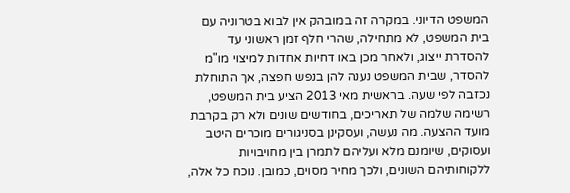המשפט הדיוני. במקרה זה במובהק אין לבוא בטרוניה עם בית המשפט, לא מתחילה, שהרי חלף זמן ראשוני עד להסדרת ייצוג, ולאחר מכן באו דחיות אחדות למיצוי מו"מ להסדר, שבית המשפט נענה להן בנפש חפצה, אך התוחלת נכזבה לפי שעה. בראשית מאי 2013 הציע בית המשפט, רשימה שלמה של תאריכים, בחודשים שונים ולא רק בקרבת מועד ההצעה. מה נעשה, ועסקינן בסניגורים מוכרים היטב ועסוקים, שיומנם מלא ועליהם לתמרן בין מחויבויות ללקוחותיהם השונים, ולכך מחיר מסוים, כמובן. נוכח כל אלה,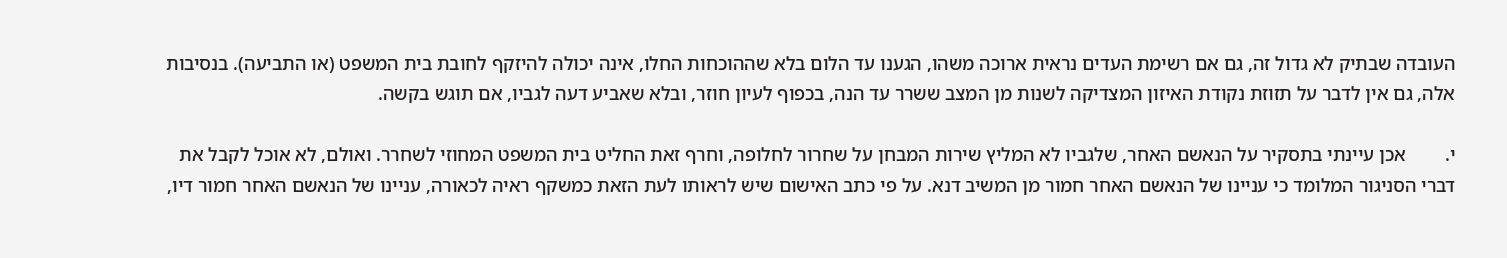העובדה שבתיק לא גדול זה, גם אם רשימת העדים נראית ארוכה משהו, הגענו עד הלום בלא שההוכחות החלו, אינה יכולה להיזקף לחובת בית המשפט (או התביעה). בנסיבות אלה, גם אין לדבר על תזוזת נקודת האיזון המצדיקה לשנות מן המצב ששרר עד הנה, בכפוף לעיון חוזר, ובלא שאביע דעה לגביו, אם תוגש בקשה.

י.        אכן עיינתי בתסקיר על הנאשם האחר, שלגביו לא המליץ שירות המבחן על שחרור לחלופה, וחרף זאת החליט בית המשפט המחוזי לשחרר. ואולם, לא אוכל לקבל את דברי הסניגור המלומד כי עניינו של הנאשם האחר חמור מן המשיב דנא. על פי כתב האישום שיש לראותו לעת הזאת כמשקף ראיה לכאורה, עניינו של הנאשם האחר חמור דיו,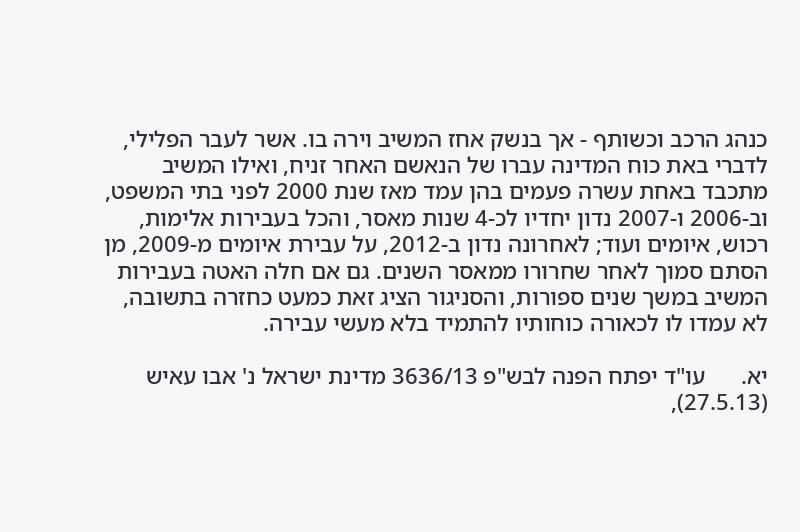כנהג הרכב וכשותף - אך בנשק אחז המשיב וירה בו. אשר לעבר הפלילי, לדברי באת כוח המדינה עברו של הנאשם האחר זניח, ואילו המשיב מתכבד באחת עשרה פעמים בהן עמד מאז שנת 2000 לפני בתי המשפט, וב-2006 ו-2007 נדון יחדיו לכ-4 שנות מאסר, והכל בעבירות אלימות, רכוש, איומים ועוד; לאחרונה נדון ב-2012, על עבירת איומים מ-2009, מן הסתם סמוך לאחר שחרורו ממאסר השנים. גם אם חלה האטה בעבירות המשיב במשך שנים ספורות, והסניגור הציג זאת כמעט כחזרה בתשובה, לא עמדו לו לכאורה כוחותיו להתמיד בלא מעשי עבירה.

יא.      עו"ד יפתח הפנה לבש"פ 3636/13 מדינת ישראל נ' אבו עאיש (27.5.13),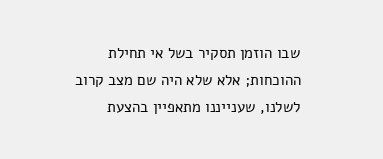שבו הוזמן תסקיר בשל אי תחילת ההוכחות; אלא שלא היה שם מצב קרוב לשלנו, שענייננו מתאפיין בהצעת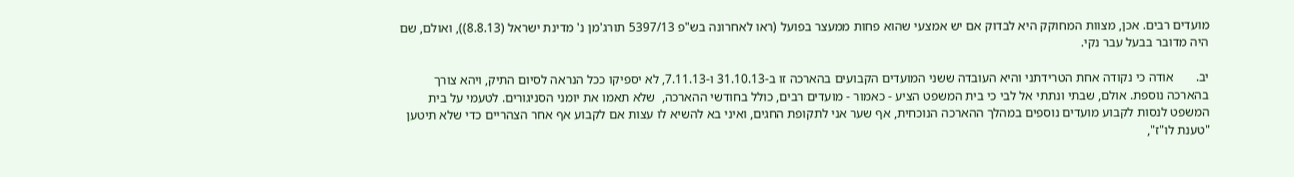מועדים רבים. אכן, מצוות המחוקק היא לבדוק אם יש אמצעי שהוא פחות ממעצר בפועל (ראו לאחרונה בש"פ 5397/13 תורג'מן נ' מדינת ישראל (8.8.13)), ואולם, שם היה מדובר בבעל עבר נקי.

יב.       אודה כי נקודה אחת הטרידתני והיא העובדה ששני המועדים הקבועים בהארכה זו ב-31.10.13 ו-7.11.13, לא יספיקו ככל הנראה לסיום התיק, ויהא צורך בהארכה נוספת. אולם, שבתי ונתתי אל לבי כי בית המשפט הציע - כאמור - מועדים רבים, כולל בחודשי ההארכה,  שלא תאמו את יומני הסניגורים. לטעמי על בית המשפט לנסות לקבוע מועדים נוספים במהלך ההארכה הנוכחית, אף שער אני לתקופת החגים, ואיני בא להשיא לו עצות אם לקבוע אף אחר הצהריים כדי שלא תיטען "טענת לו"ז",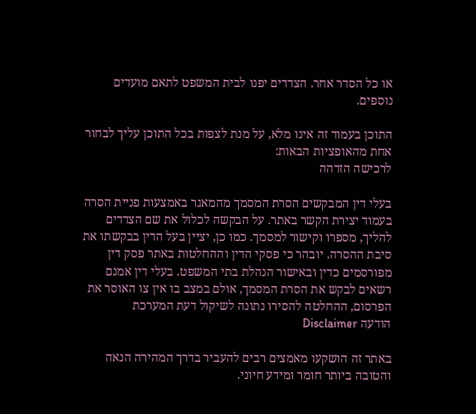או כל הסדר אחר. הצדדים יפנו לבית המשפט לתאם מועדים נוספים.

התוכן בעמוד זה אינו מלא, על מנת לצפות בכל התוכן עליך לבחור אחת מהאופציות הבאות:
לרכישה הזדהה

בעלי דין המבקשים הסרת המסמך מהמאגר באמצעות פניית הסרה בעמוד יצירת הקשר באתר. על הבקשה לכלול את שם הצדדים להליך, מספרו וקישור למסמך. כמו כן, יציין בעל הדין בבקשתו את סיבת ההסרה. יובהר כי פסקי הדין וההחלטות באתר פסק דין מפורסמים כדין ובאישור הנהלת בתי המשפט. בעלי דין אמנם רשאים לבקש את הסרת המסמך, אולם במצב בו אין צו האוסר את הפרסום, ההחלטה להסירו נתונה לשיקול דעת המערכת
הודעה Disclaimer

באתר זה הושקעו מאמצים רבים להעביר בדרך המהירה הנאה והטובה ביותר חומר ומידע חיוני.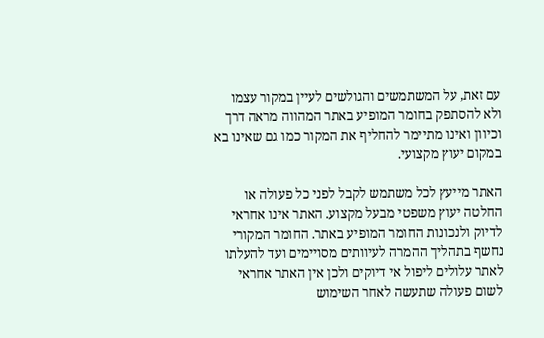עם זאת, על המשתמשים והגולשים לעיין במקור עצמו ולא להסתפק בחומר המופיע באתר המהווה מראה דרך וכיוון ואינו מתיימר להחליף את המקור כמו גם שאינו בא במקום יעוץ מקצועי.

האתר מייעץ לכל משתמש לקבל לפני כל פעולה או החלטה יעוץ משפטי מבעל מקצוע. האתר אינו אחראי לדיוק ולנכונות החומר המופיע באתר. החומר המקורי נחשף בתהליך ההמרה לעיוותים מסויימים ועד להעלתו לאתר עלולים ליפול אי דיוקים ולכן אין האתר אחראי לשום פעולה שתעשה לאחר השימוש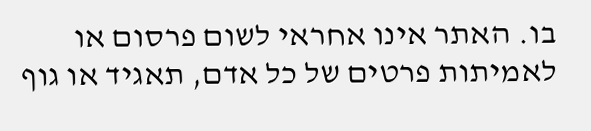בו. האתר אינו אחראי לשום פרסום או לאמיתות פרטים של כל אדם, תאגיד או גוף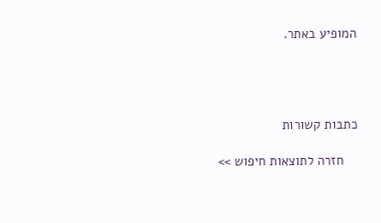המופיע באתר.




כתבות קשורות

    חזרה לתוצאות חיפוש >>